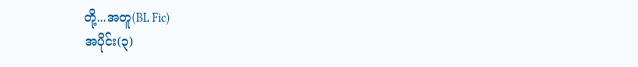တို့...အတူ(BL Fic)
အပိုင်း(၃)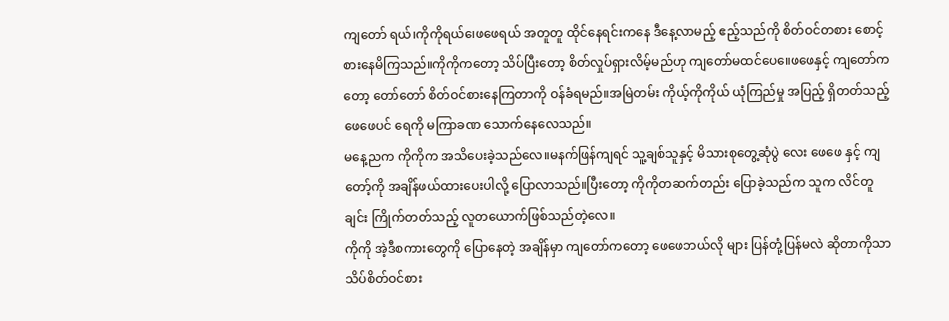ကျတော် ရယ်၊ကိုကိုရယ်၊ေဖဖေရယ် အတူတူ ထိုင်နေရင်းကနေ ဒီနေ့လာမည့် ဧည့်သည်ကို စိတ်ဝင်တစား စောင့်စားနေမိကြသည်။ကိုကိုကတော့ သိပ်ပြီးတော့ စိတ်လှုပ်ရှားလိမ့်မည်ဟု ကျတော်မထင်ပေ။ေဖဖေနှင့် ကျတော်ကတော့ တော်တော် စိတ်ဝင်စားနေကြတာကို ဝန်ခံရမည်။အမြဲတမ်း ကိုယ့်ကိုကိုယ် ယုံကြည်မှု အပြည့် ရှိတတ်သည့် ဖေဖေပင် ရေကို မကြာခဏ သောက်နေလေသည်။
မနေ့ညက ကိုကိုက အသိပေးခဲ့သည်လေ။မနက်ဖြန်ကျရင် သူ့ချစ်သူနှင့် မိသားစုတွေ့ဆုံပွဲ လေး ဖေဖေ နှင့် ကျတော့်ကို အချိန်ဖယ်ထားပေးပါလို့ ပြောလာသည်။ပြီးတော့ ကိုကိုတဆက်တည်း ပြောခဲ့သည်က သူက လိင်တူချင်း ကြိုက်တတ်သည့် လူတယောက်ဖြစ်သည်တဲ့လေ။
ကိုကို အဲ့ဒီစကားတွေကို ပြောနေတဲ့ အချိန်မှာ ကျတော်ကတော့ ဖေဖေဘယ်လို များ ပြန်တုံ့ပြန်မလဲ ဆိုတာကိုသာ သိပ်စိတ်ဝင်စား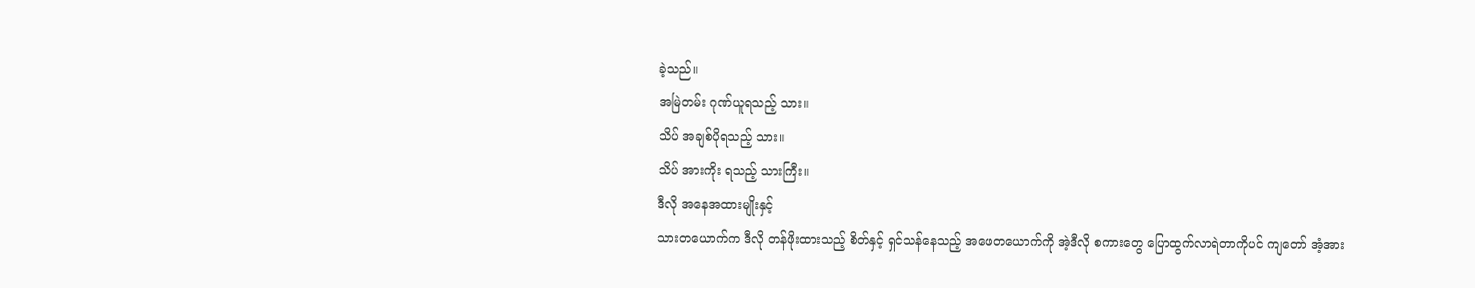ခဲ့သည်။
အမြဲတမ်း ဂုဏ်ယူရသည့် သား။
သိပ် အချစ်ပိုရသည့် သား။
သိပ် အားကိုး ရသည့် သားကြီး။
ဒီလို အနေအထားမျိုးနှင့်
သားတယောက်က ဒီလို တန်ဖိုးထားသည့် စိတ်နှင့် ရှင်သန်နေသည့် အဖေတယောက်ကို အဲ့ဒီလို စကားတွေ ပြောထွက်လာရဲတာကိုပင် ကျတော် အံ့အား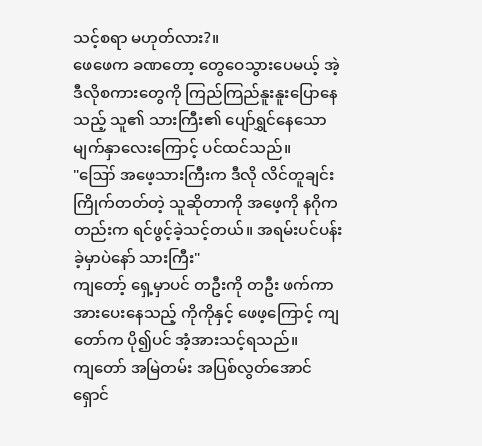သင့်စရာ မဟုတ်လား?။
ဖေဖေက ခဏတော့ တွေဝေသွားပေမယ့် အဲ့ဒီလိုစကားတွေကို ကြည်ကြည်နူးနူးပြောနေသည့် သူ၏ သားကြီး၏ ပျော်ရွှင်နေသော မျက်နှာလေးကြောင့် ပင်ထင်သည်။
"ဪ အဖေ့သားကြီးက ဒီလို လိင်တူချင်း ကြိုက်တတ်တဲ့ သူဆိုတာကို အဖေ့ကို နဂိုကတည်းက ရင်ဖွင့်ခဲ့သင့်တယ်။ အရမ်းပင်ပန်းခဲ့မှာပဲနော် သားကြီး"
ကျတော့် ရှေ့မှာပင် တဦးကို တဦး ဖက်ကာ အားပေးနေသည့် ကိုကိုနှင့် ဖေဖ့ကြောင့် ကျတော်က ပို၍ပင် အံ့အားသင့်ရသည်။
ကျတော် အမြဲတမ်း အပြစ်လွတ်အောင် ရှောင်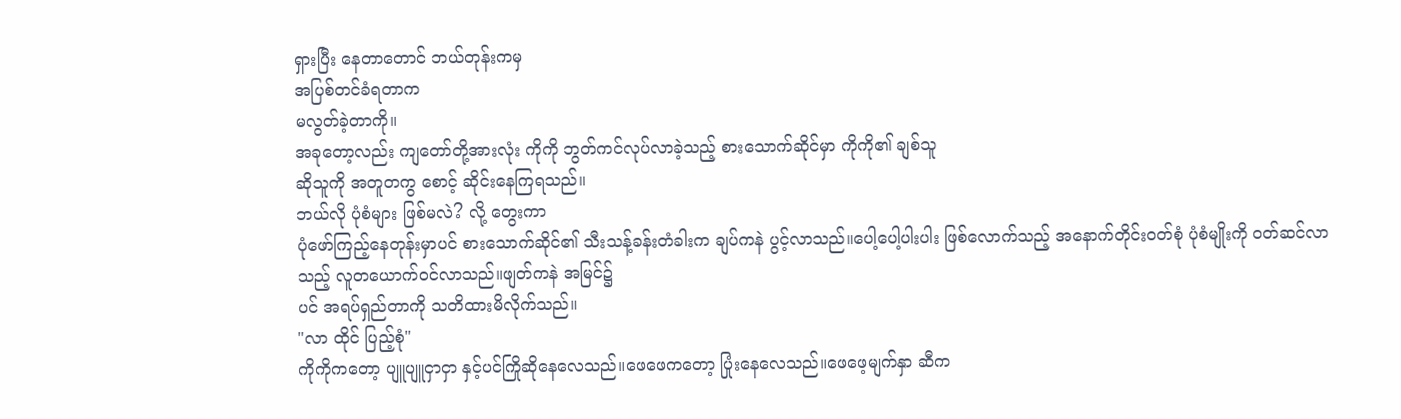ရှားပြီး နေတာတောင် ဘယ်တုန်းကမှ
အပြစ်တင်ခံရတာက
မလွတ်ခဲ့တာကို။
အခုတော့လည်း ကျတော်တို့အားလုံး ကိုကို ဘွတ်ကင်လုပ်လာခဲ့သည့် စားသောက်ဆိုင်မှာ ကိုကို၏ ချစ်သူ
ဆိုသူကို အတူတကွ စောင့် ဆိုင်းနေကြရသည်။
ဘယ်လို ပုံစံများ ဖြစ်မလဲ? လို့ တွေးကာ
ပုံဖော်ကြည့်နေတုန်းမှာပင် စားသောက်ဆိုင်၏ သီးသန့်ခန်းတံခါးက ချပ်ကနဲ ပွင့်လာသည်။ပေါ့ပေါ့ပါးပါး ဖြစ်လောက်သည့် အနောက်တိုင်းဝတ်စုံ ပုံစံမျိုးကို ဝတ်ဆင်လာသည့် လူတယောက်ဝင်လာသည်။ဖျတ်ကနဲ အမြင်၌
ပင် အရပ်ရှည်တာကို သတိထားမိလိုက်သည်။
"လာ ထိုင် ပြည့်စုံ"
ကိုကိုကတော့ ပျူပျူငှာငှာ နှင့်ပင်ကြိုဆိုနေလေသည်။ဖေဖေကတော့ ပြုံးနေလေသည်။ဖေဖေ့မျက်နှာ ဆီက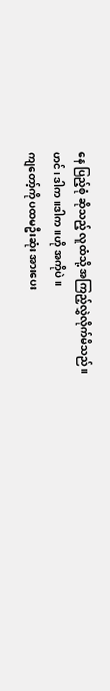နေ ပြည့်စုံ ဆိုသည့် လူထံသို့ အကြည့်လွှဲလိုက်မိသည်။
ဟင်၊ ဒါက ။ဒါက။ဟို အကိုပဲ။
ကျတော့်ကို ပထမဦးဆုံး အားပေး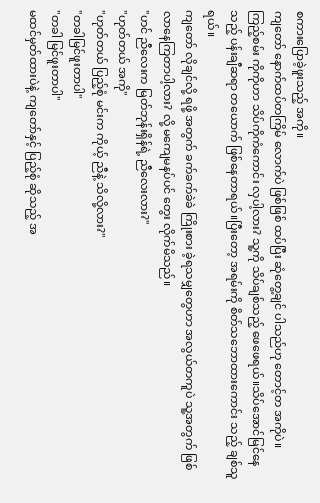စကားပြောခဲ့ဖူးသည့် အကို။
ကျတော် နောက်ထပ်တကြိမ် လောက်ပဲ ဖြစ်ဖြစ် ထပ်ပြီး ဆုံတွေ့ချင် ပါသည်ဟု တောင့်တ အကိုပဲ။
ကြည့်စမ်း ကိုကိုဟာ သိပ်ကိုကံကောင်း လှပါ့လား? သူ့ကို သိပ်ချစ်သည့် ဖေဖေရယ်။သိပ်အောင်မြင်နေသည့် ပန်းချီဆရာ တယောက် ဖြစ်နေတာရယ်။ပြီးတော့ အရမ်းကို စိတ်သဘောထားကောင်း သည့် ချစ်သူရယ်။
ကျတော် လိုချင်လို့ ရဖို့ အတွက် ခက်ခက်ခဲခဲ ကြိုးစား ခဲ့ရသမျှတွေဟာ အလွယ်တကူပဲ သူ့အတွက် ဖြစ်လာနေကြတာပါ့လား? လို့ မကျေမနပ်ပင် တွေး လိုက်မိသည်။
"ဟင် ညီလေးက မြတ်ဘုန်းရှိန်ရဲ့ ညီလေးလား?"
"ဟုတ်တယ် အကို"
"ဟုတ်တယ် ပြည့်စုံ မင်းက ကိုယ့် ညီနဲ့ သိလို့လား?"
"တခါမြင်ဖူးတာပါ"
"တခါ မြင်ဖူးတာပါ"
မထင်မှတ်ထားပဲနဲ့ ကျတော်နှင့် ပြည့်စုံ ဆိုသည့် အ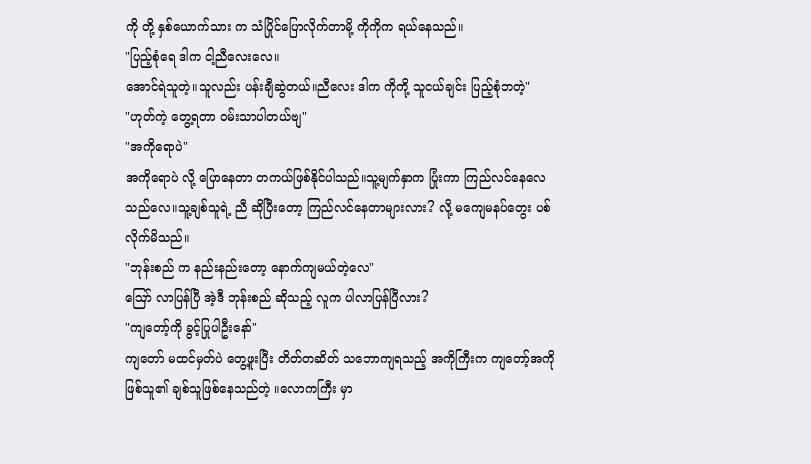ကို တို့ နှစ်ယောက်သား က သံပြိုင်ပြောလိုက်တာမို့ ကိုကိုက ရယ်နေသည်။
"ပြည့်စုံရေ ဒါက ငါ့ညီလေးလေ။
အောင်ရဲသူတဲ့။သူလည်း ပန်းချီဆွဲတယ်။ညီလေး ဒါက ကိုကို့ သူငယ်ချင်း ပြည့်စုံဘတဲ့"
"ဟုတ်ကဲ့ တွေ့ရတာ ဝမ်းသာပါတယ်ဗျ"
"အကိုရောပဲ"
အကိုရောပဲ လို့ ပြောနေတာ တကယ်ဖြစ်နိုင်ပါသည်။သူ့မျက်နှာက ပြုံးကာ ကြည်လင်နေလေသည်လေ။သူ့ချစ်သူရဲ့ ညီ ဆိုပြီးတော့ ကြည်လင်နေတာများလား? လို့ မကျေမနပ်တွေး ပစ်လိုက်မိသည်။
"ဘုန်းစည် က နည်းနည်းတော့ နောက်ကျမယ်တဲ့လေ"
ဪ လာပြန်ပြီ အဲ့ဒီ ဘုန်းစည် ဆိုသည့် လူက ပါလာပြန်ပြီလား?
"ကျတော့်ကို ခွင့်ပြုပါဦးနော်"
ကျတော် မထင်မှတ်ပဲ တွေ့ဖူးပြီး တိတ်တဆိတ် သဘောကျရသည့် အကိုကြီးက ကျတော့်အကိုဖြစ်သူ၏ ချစ်သူဖြစ်နေသည်တဲ့ ။လောကကြီး မှာ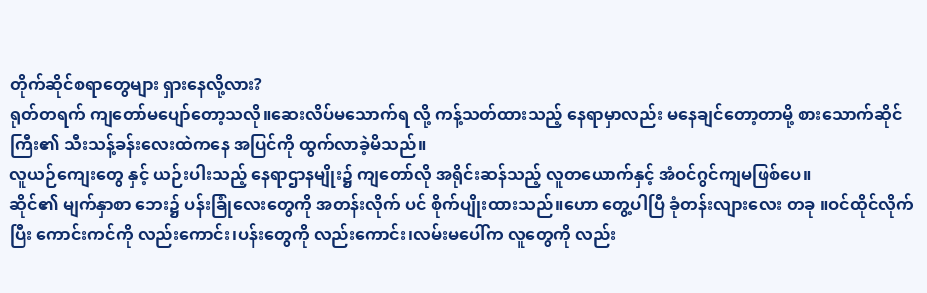တိုက်ဆိုင်စရာတွေများ ရှားနေလို့လား?
ရုတ်တရက် ကျတော်မပျော်တော့သလို။ဆေးလိပ်မသောက်ရ လို့ ကန့်သတ်ထားသည့် နေရာမှာလည်း မနေချင်တော့တာမို့ စားသောက်ဆိုင်ကြီး၏ သီးသန့်ခန်းလေးထဲကနေ အပြင်ကို ထွက်လာခဲ့မိသည်။
လူယဉ်ကျေးတွေ နှင့် ယဉ်းပါးသည့် နေရာဌာနမျိုး၌ ကျတော်လို အရိုင်းဆန်သည့် လူတယောက်နှင့် အံဝင်ဂွင်ကျမဖြစ်ပေ။
ဆိုင်၏ မျက်နှာစာ ဘေး၌ ပန်းခြုံလေးတွေကို အတန်းလိုက် ပင် စိုက်ပျိုးထားသည်။ဟော တွေ့ပါပြီ ခုံတန်းလျားလေး တခု ။ဝင်ထိုင်လိုက်ပြီး ကောင်းကင်ကို လည်းကောင်း၊ပန်းတွေကို လည်းကောင်း၊လမ်းမပေါ်က လူတွေကို လည်း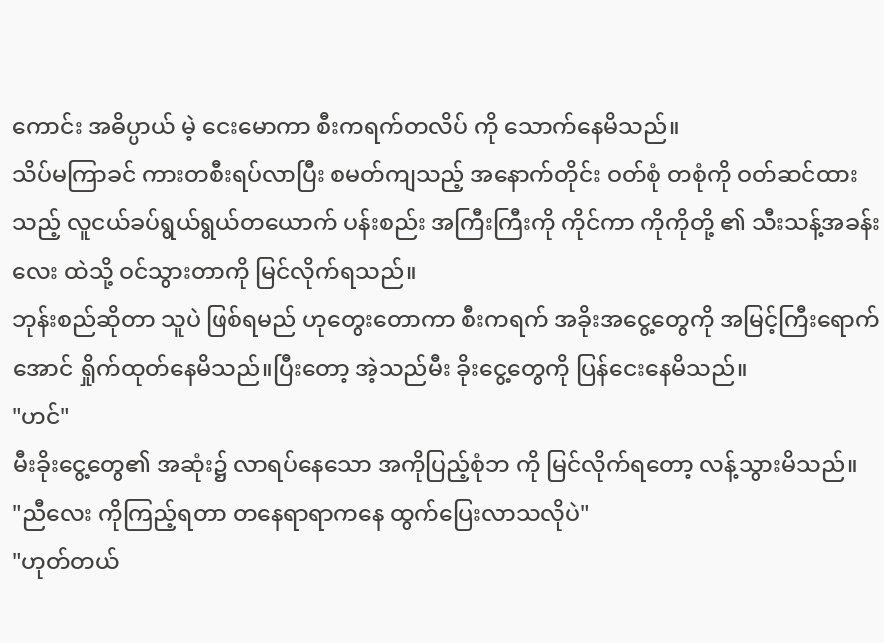ကောင်း အဓိပ္ပာယ် မဲ့ ငေးမောကာ စီးကရက်တလိပ် ကို သောက်နေမိသည်။
သိပ်မကြာခင် ကားတစီးရပ်လာပြီး စမတ်ကျသည့် အနောက်တိုင်း ဝတ်စုံ တစုံကို ဝတ်ဆင်ထားသည့် လူငယ်ခပ်ရွယ်ရွယ်တယောက် ပန်းစည်း အကြီးကြီးကို ကိုင်ကာ ကိုကိုတို့ ၏ သီးသန့်အခန်းလေး ထဲသို့ ဝင်သွားတာကို မြင်လိုက်ရသည်။
ဘုန်းစည်ဆိုတာ သူပဲ ဖြစ်ရမည် ဟုတွေးတောကာ စီးကရက် အခိုးအငွေ့တွေကို အမြင့်ကြီးရောက်အောင် ရှိုက်ထုတ်နေမိသည်။ပြီးတော့ အဲ့သည်မီး ခိုးငွေ့တွေကို ပြန်ငေးနေမိသည်။
"ဟင်"
မီးခိုးငွေ့တွေ၏ အဆုံး၌ လာရပ်နေသော အကိုပြည့်စုံဘ ကို မြင်လိုက်ရတော့ လန့်သွားမိသည်။
"ညီလေး ကိုကြည့်ရတာ တနေရာရာကနေ ထွက်ပြေးလာသလိုပဲ"
"ဟုတ်တယ်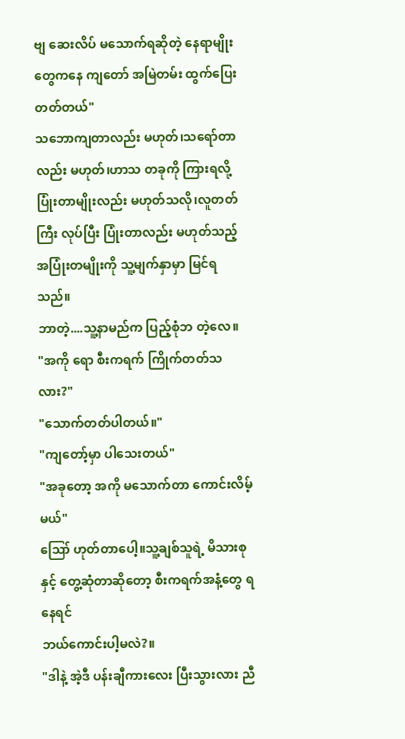ဗျ ဆေးလိပ် မသောက်ရဆိုတဲ့ နေရာမျိုးတွေကနေ ကျတော် အမြဲတမ်း ထွက်ပြေး တတ်တယ်"
သဘောကျတာလည်း မဟုတ်၊သရော်တာလည်း မဟုတ်၊ဟာသ တခုကို ကြားရလို့ ပြုံးတာမျိုးလည်း မဟုတ်သလို၊လူတတ်ကြီး လုပ်ပြီး ပြုံးတာလည်း မဟုတ်သည့် အပြုံးတမျိုးကို သူ့မျက်နှာမှာ မြင်ရသည်။
ဘာတဲ့....သူ့နာမည်က ပြည့်စုံဘ တဲ့လေ။
"အကို ရော စီးကရက် ကြိုက်တတ်သလား?"
"သောက်တတ်ပါတယ်။"
"ကျတော့်မှာ ပါသေးတယ်"
"အခုတော့ အကို မသောက်တာ ကောင်းလိမ့်မယ်"
ဪ ဟုတ်တာပေါ့။သူ့ချစ်သူရဲ့ မိသားစုနှင့် တွေ့ဆုံတာဆိုတော့ စီးကရက်အနံ့တွေ ရနေရင်
ဘယ်ကောင်းပါ့မလဲ?။
"ဒါနဲ့ အဲ့ဒီ ပန်းချီကားလေး ပြီးသွားလား ညီ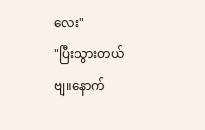လေး"
"ပြီးသွားတယ် ဗျ။နောက်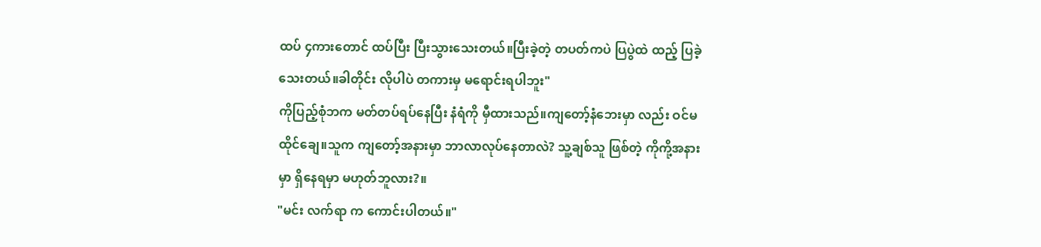ထပ် ၄ကားတောင် ထပ်ပြီး ပြီးသွားသေးတယ်။ပြီးခဲ့တဲ့ တပတ်ကပဲ ပြပွဲထဲ ထည့် ပြခဲ့သေးတယ်။ခါတိုင်း လိုပါပဲ တကားမှ မရောင်းရပါဘူး"
ကိုပြည့်စုံဘက မတ်တပ်ရပ်နေပြီး နံရံကို မှီထားသည်။ကျတော့်နံဘေးမှာ လည်း ဝင်မထိုင်ချေ။သူက ကျတော့်အနားမှာ ဘာလာလုပ်နေတာလဲ? သူ့ချစ်သူ ဖြစ်တဲ့ ကိုကို့အနား မှာ ရှိနေရမှာ မဟုတ်ဘူလား?။
"မင်း လက်ရာ က ကောင်းပါတယ်။"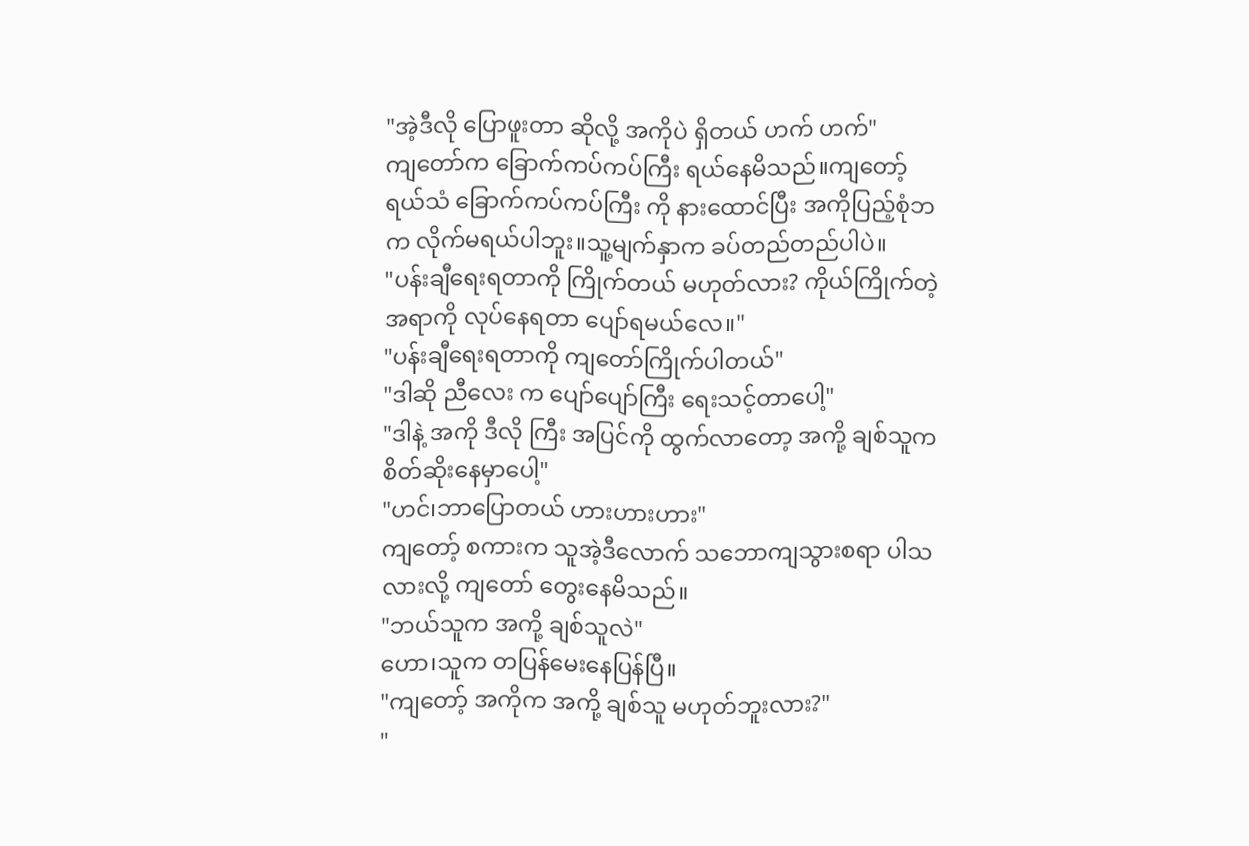"အဲ့ဒီလို ပြောဖူးတာ ဆိုလို့ အကိုပဲ ရှိတယ် ဟက် ဟက်"
ကျတော်က ခြောက်ကပ်ကပ်ကြီး ရယ်နေမိသည်။ကျတော့်ရယ်သံ ခြောက်ကပ်ကပ်ကြီး ကို နားထောင်ပြီး အကိုပြည့်စုံဘက လိုက်မရယ်ပါဘူး။သူ့မျက်နှာက ခပ်တည်တည်ပါပဲ။
"ပန်းချီရေးရတာကို ကြိုက်တယ် မဟုတ်လား? ကိုယ်ကြိုက်တဲ့ အရာကို လုပ်နေရတာ ပျော်ရမယ်လေ။"
"ပန်းချီရေးရတာကို ကျတော်ကြိုက်ပါတယ်"
"ဒါဆို ညီလေး က ပျော်ပျော်ကြီး ရေးသင့်တာပေါ့"
"ဒါနဲ့ အကို ဒီလို ကြီး အပြင်ကို ထွက်လာတော့ အကို့ ချစ်သူက စိတ်ဆိုးနေမှာပေါ့"
"ဟင်၊ဘာပြောတယ် ဟားဟားဟား"
ကျတော့် စကားက သူအဲ့ဒီလောက် သဘောကျသွားစရာ ပါသလားလို့ ကျတော် တွေးနေမိသည်။
"ဘယ်သူက အကို့ ချစ်သူလဲ"
ဟော၊သူက တပြန်မေးနေပြန်ပြီ။
"ကျတော့် အကိုက အကို့ ချစ်သူ မဟုတ်ဘူးလား?"
"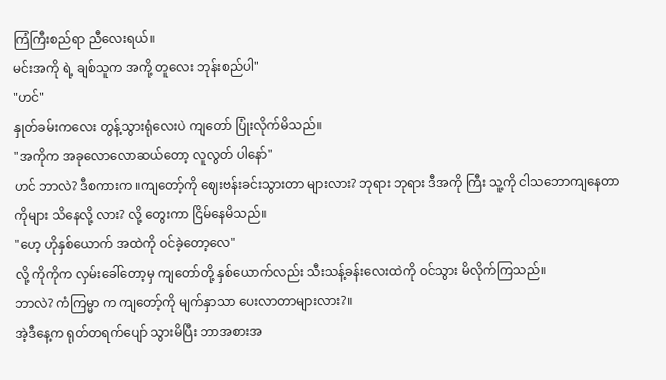ကြံကြီးစည်ရာ ညီလေးရယ်။
မင်းအကို ရဲ့ ချစ်သူက အကို့ တူလေး ဘုန်းစည်ပါ"
"ဟင်"
နှုတ်ခမ်းကလေး တွန့်သွားရုံလေးပဲ ကျတော် ပြုံးလိုက်မိသည်။
"အကိုက အခုလောလောဆယ်တော့ လူလွတ် ပါနော်"
ဟင် ဘာလဲ? ဒီစကားက ။ကျတော့်ကို ဈေးဗန်းခင်းသွားတာ များလား? ဘုရား ဘုရား ဒီအကို ကြီး သူ့ကို ငါသဘောကျနေတာကိုများ သိနေလို့ လား? လို့ တွေးကာ ငြိမ်နေမိသည်။
"ဟေ့ ဟိုနှစ်ယောက် အထဲကို ဝင်ခဲ့တော့လေ"
လို့ ကိုကိုက လှမ်းခေါ်တော့မှ ကျတော်တို့ နှစ်ယောက်လည်း သီးသန့်ခန်းလေးထဲကို ဝင်သွား မိလိုက်ကြသည်။
ဘာလဲ? ကံကြမ္မာ က ကျတော့်ကို မျက်နှာသာ ပေးလာတာများလား?။
အဲ့ဒီနေ့က ရုတ်တရက်ပျော် သွားမိပြီး ဘာအစားအ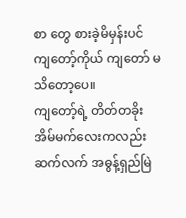စာ တွေ စားခဲ့မိမှန်းပင် ကျတော့်ကိုယ် ကျတော် မသိတော့ပေ။
ကျတော့်ရဲ့ တိတ်တခိုး အိမ်မက်လေးကလည်း ဆက်လက် အဓွန့်ရှည်မြဲ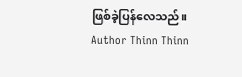ဖြစ်ခဲ့ပြန်လေသည်။
Author Thinn Thinn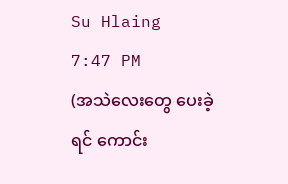Su Hlaing
7:47 PM
(အသဲလေးတွေ ပေးခဲ့ရင် ကောင်း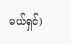မယ်ရှင်)